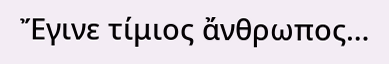Ἔγινε τίμιος ἄνθρωπος…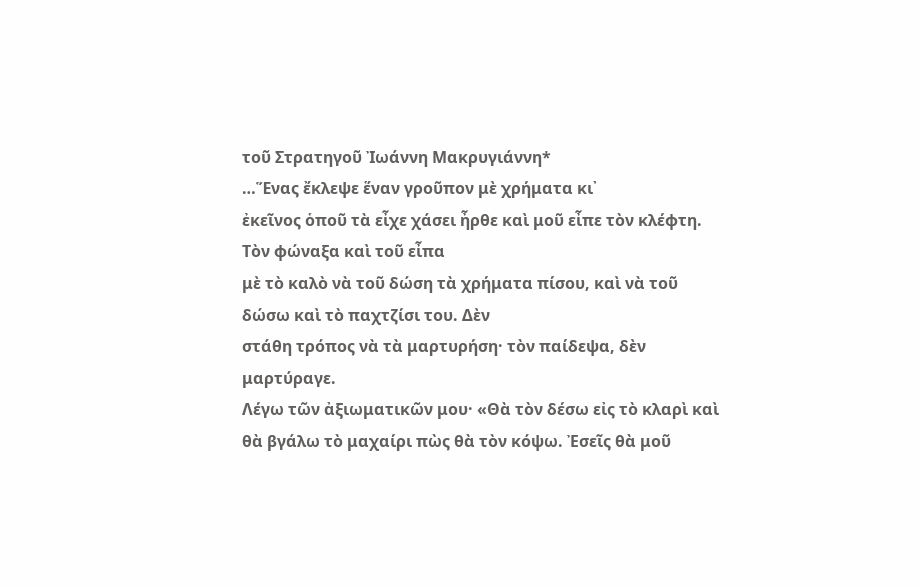τοῦ Στρατηγοῦ Ἰωάννη Μακρυγιάννη*
…Ἕνας ἔκλεψε ἕναν γροῦπον μὲ χρήματα κι᾿
ἐκεῖνος ὁποῦ τὰ εἶχε χάσει ἦρθε καὶ μοῦ εἶπε τὸν κλέφτη. Τὸν φώναξα καὶ τοῦ εἶπα
μὲ τὸ καλὸ νὰ τοῦ δώση τὰ χρήματα πίσου, καὶ νὰ τοῦ δώσω καὶ τὸ παχτζίσι του. Δὲν
στάθη τρόπος νὰ τὰ μαρτυρήση· τὸν παίδεψα, δὲν μαρτύραγε.
Λέγω τῶν ἀξιωματικῶν μου· «Θὰ τὸν δέσω εἰς τὸ κλαρὶ καὶ θὰ βγάλω τὸ μαχαίρι πὼς θὰ τὸν κόψω. Ἐσεῖς θὰ μοῦ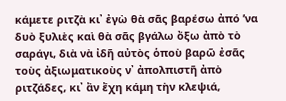κάμετε ριτζὰ κι᾿ ἐγὼ θὰ σᾶς βαρέσω ἀπό ’να δυὸ ξυλιὲς καὶ θὰ σᾶς βγάλω ὄξω ἀπὸ τὸ σαράγι, διὰ νὰ ἰδῆ αὐτὸς ὁποὺ βαρῶ ἐσᾶς τοὺς ἀξιωματικοὺς ν᾿ ἀπολπιστῆ ἀπὸ ριτζάδες, κι᾿ ἂν ἔχη κάμη τὴν κλεψιά,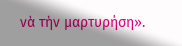νὰ τὴν μαρτυρήση».